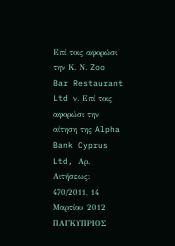Επί τοις αφορώσι την Κ. Ν. Zoo Bar Restaurant Ltd ν. Επί τοις αφορώσι την αίτηση της Alpha Bank Cyprus Ltd, Αρ. Αιτήσεως: 470/2011, 14 Μαρτίου 2012 ΠΑΓΚΥΠΡΙΟΣ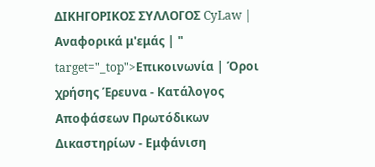ΔΙΚΗΓΟΡΙΚΟΣ ΣΥΛΛΟΓΟΣ CyLaw | Αναφορικά μ'εμάς | " target="_top">Επικοινωνία | Όροι χρήσης Έρευνα - Κατάλογος Αποφάσεων Πρωτόδικων Δικαστηρίων - Εμφάνιση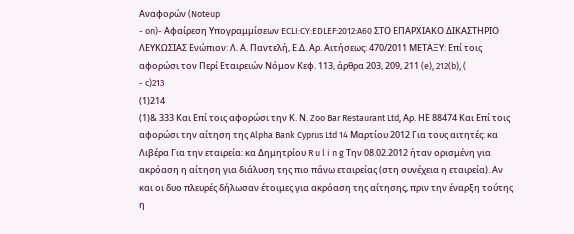Αναφορών (Noteup
- on)- Αφαίρεση Υπογραμμίσεων ECLI:CY:EDLEF:2012:A60 ΣΤΟ ΕΠΑΡΧΙΑΚΟ ΔΙΚΑΣΤΗΡΙΟ ΛΕΥΚΩΣΙΑΣ Ενώπιον: Λ. Α. Παντελή, Ε.Δ. Αρ. Αιτήσεως: 470/2011 ΜΕΤΑΞΥ: Επί τοις αφορώσι τον Περί Εταιρειών Νόμον Κεφ. 113, άρθρα 203, 209, 211 (e), 212(b), (
- c)213
(1)214
(1)& 333 Και Επί τοις αφορώσι την Κ. Ν. Zoo Bar Restaurant Ltd, Αρ. ΗΕ 88474 Και Επί τοις αφορώσι την αίτηση της Alpha Bank Cyprus Ltd 14 Μαρτίου 2012 Για τους αιτητές: κα Λιβέρα Για την εταιρεία: κα Δημητρίου R u l i n g Την 08.02.2012 ήταν ορισμένη για ακρόαση η αίτηση για διάλυση της πιο πάνω εταιρείας (στη συνέχεια η εταιρεία). Αν και οι δυο πλευρές δήλωσαν έτοιμες για ακρόαση της αίτησης, πριν την έναρξη τούτης η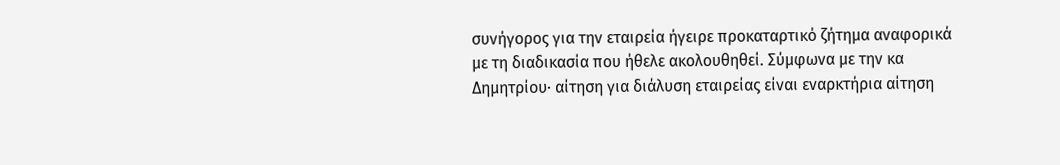συνήγορος για την εταιρεία ήγειρε προκαταρτικό ζήτημα αναφορικά με τη διαδικασία που ήθελε ακολουθηθεί. Σύμφωνα με την κα Δημητρίου∙ αίτηση για διάλυση εταιρείας είναι εναρκτήρια αίτηση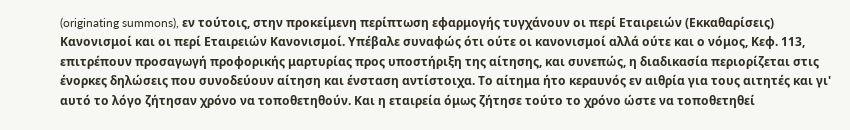(originating summons), εν τούτοις, στην προκείμενη περίπτωση εφαρμογής τυγχάνουν οι περί Εταιρειών (Εκκαθαρίσεις) Κανονισμοί και οι περί Εταιρειών Κανονισμοί. Υπέβαλε συναφώς ότι ούτε οι κανονισμοί αλλά ούτε και ο νόμος, Κεφ. 113, επιτρέπουν προσαγωγή προφορικής μαρτυρίας προς υποστήριξη της αίτησης, και συνεπώς, η διαδικασία περιορίζεται στις ένορκες δηλώσεις που συνοδεύουν αίτηση και ένσταση αντίστοιχα. Το αίτημα ήτο κεραυνός εν αιθρία για τους αιτητές και γι' αυτό το λόγο ζήτησαν χρόνο να τοποθετηθούν. Και η εταιρεία όμως ζήτησε τούτο το χρόνο ώστε να τοποθετηθεί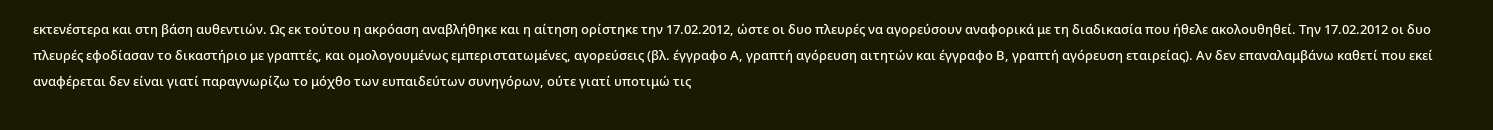εκτενέστερα και στη βάση αυθεντιών. Ως εκ τούτου η ακρόαση αναβλήθηκε και η αίτηση ορίστηκε την 17.02.2012, ώστε οι δυο πλευρές να αγορεύσουν αναφορικά με τη διαδικασία που ήθελε ακολουθηθεί. Την 17.02.2012 οι δυο πλευρές εφοδίασαν το δικαστήριο με γραπτές, και ομολογουμένως εμπεριστατωμένες, αγορεύσεις (βλ. έγγραφο Α, γραπτή αγόρευση αιτητών και έγγραφο Β, γραπτή αγόρευση εταιρείας). Αν δεν επαναλαμβάνω καθετί που εκεί αναφέρεται δεν είναι γιατί παραγνωρίζω το μόχθο των ευπαιδεύτων συνηγόρων, ούτε γιατί υποτιμώ τις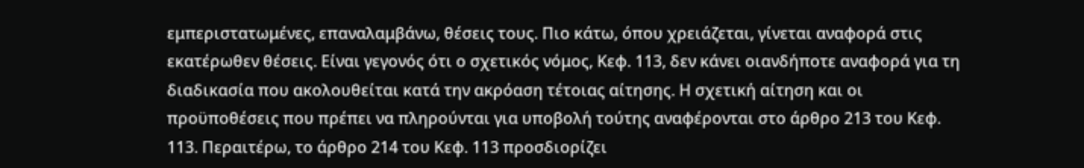εμπεριστατωμένες, επαναλαμβάνω, θέσεις τους. Πιο κάτω, όπου χρειάζεται, γίνεται αναφορά στις εκατέρωθεν θέσεις. Είναι γεγονός ότι ο σχετικός νόμος, Κεφ. 113, δεν κάνει οιανδήποτε αναφορά για τη διαδικασία που ακολουθείται κατά την ακρόαση τέτοιας αίτησης. Η σχετική αίτηση και οι προϋποθέσεις που πρέπει να πληρούνται για υποβολή τούτης αναφέρονται στο άρθρο 213 του Κεφ. 113. Περαιτέρω, το άρθρο 214 του Κεφ. 113 προσδιορίζει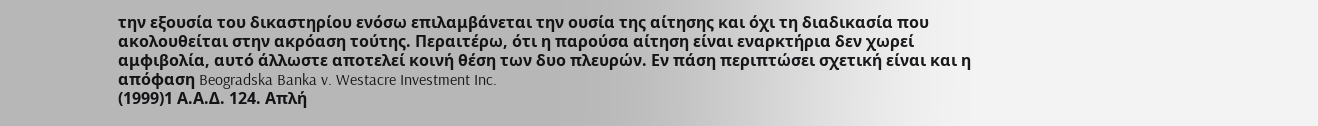την εξουσία του δικαστηρίου ενόσω επιλαμβάνεται την ουσία της αίτησης και όχι τη διαδικασία που ακολουθείται στην ακρόαση τούτης. Περαιτέρω, ότι η παρούσα αίτηση είναι εναρκτήρια δεν χωρεί αμφιβολία, αυτό άλλωστε αποτελεί κοινή θέση των δυο πλευρών. Εν πάση περιπτώσει σχετική είναι και η απόφαση Beogradska Banka v. Westacre Investment Inc.
(1999)1 Α.Α.Δ. 124. Απλή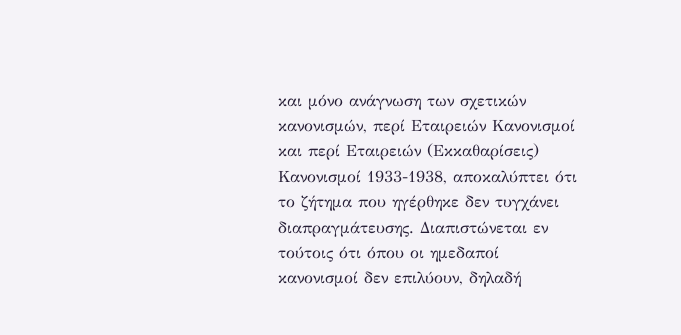και μόνο ανάγνωση των σχετικών κανονισμών, περί Εταιρειών Κανονισμοί και περί Εταιρειών (Εκκαθαρίσεις) Κανονισμοί 1933-1938, αποκαλύπτει ότι το ζήτημα που ηγέρθηκε δεν τυγχάνει διαπραγμάτευσης. Διαπιστώνεται εν τούτοις ότι όπου οι ημεδαποί κανονισμοί δεν επιλύουν, δηλαδή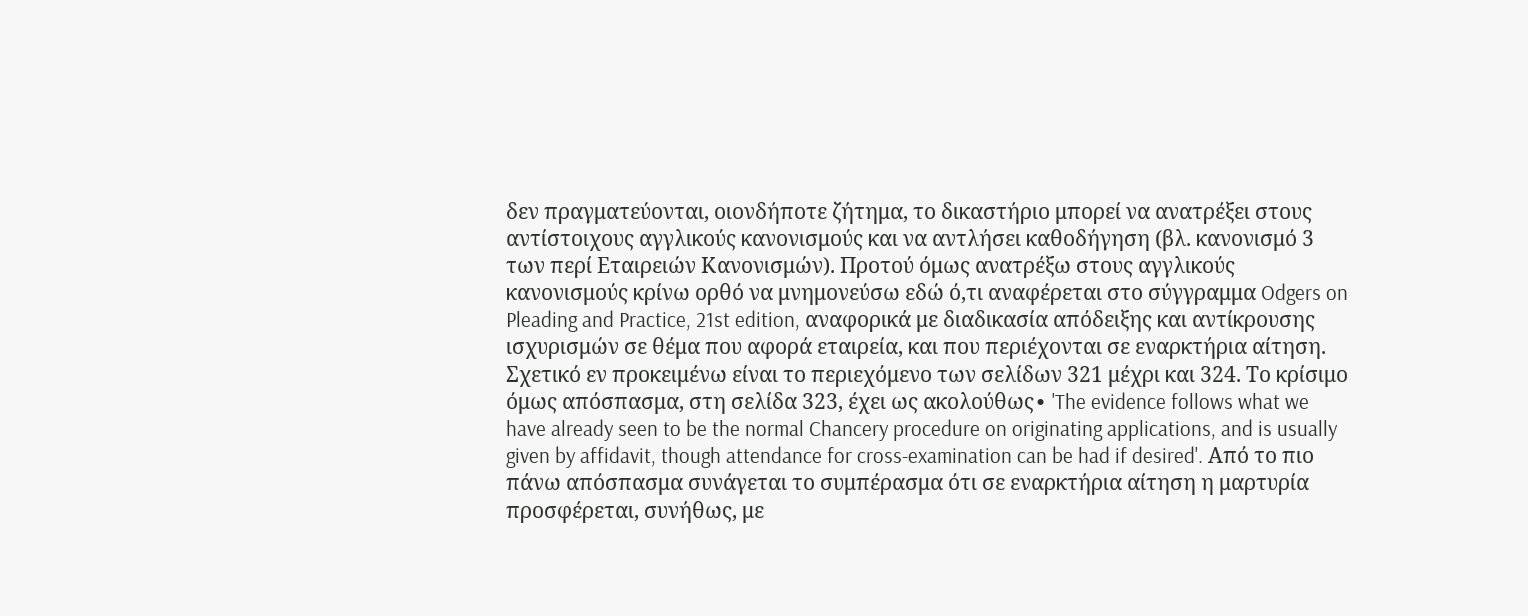δεν πραγματεύονται, οιονδήποτε ζήτημα, το δικαστήριο μπορεί να ανατρέξει στους αντίστοιχους αγγλικούς κανονισμούς και να αντλήσει καθοδήγηση (βλ. κανονισμό 3 των περί Εταιρειών Κανονισμών). Προτού όμως ανατρέξω στους αγγλικούς κανονισμούς κρίνω ορθό να μνημονεύσω εδώ ό,τι αναφέρεται στο σύγγραμμα Odgers on Pleading and Practice, 21st edition, αναφορικά με διαδικασία απόδειξης και αντίκρουσης ισχυρισμών σε θέμα που αφορά εταιρεία, και που περιέχονται σε εναρκτήρια αίτηση. Σχετικό εν προκειμένω είναι το περιεχόμενο των σελίδων 321 μέχρι και 324. Το κρίσιμο όμως απόσπασμα, στη σελίδα 323, έχει ως ακολούθως∙ 'The evidence follows what we have already seen to be the normal Chancery procedure on originating applications, and is usually given by affidavit, though attendance for cross-examination can be had if desired'. Από το πιο πάνω απόσπασμα συνάγεται το συμπέρασμα ότι σε εναρκτήρια αίτηση η μαρτυρία προσφέρεται, συνήθως, με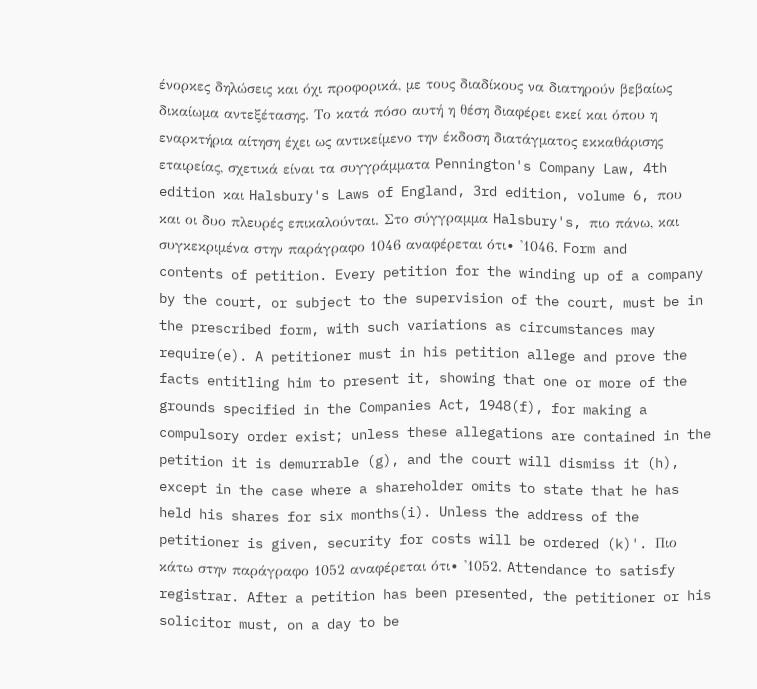ένορκες δηλώσεις και όχι προφορικά, με τους διαδίκους να διατηρούν βεβαίως δικαίωμα αντεξέτασης. Το κατά πόσο αυτή η θέση διαφέρει εκεί και όπου η εναρκτήρια αίτηση έχει ως αντικείμενο την έκδοση διατάγματος εκκαθάρισης εταιρείας, σχετικά είναι τα συγγράμματα Pennington's Company Law, 4th edition και Halsbury's Laws of England, 3rd edition, volume 6, που και οι δυο πλευρές επικαλούνται. Στο σύγγραμμα Halsbury's, πιο πάνω, και συγκεκριμένα στην παράγραφο 1046 αναφέρεται ότι∙ '1046. Form and contents of petition. Every petition for the winding up of a company by the court, or subject to the supervision of the court, must be in the prescribed form, with such variations as circumstances may require(e). A petitioner must in his petition allege and prove the facts entitling him to present it, showing that one or more of the grounds specified in the Companies Act, 1948(f), for making a compulsory order exist; unless these allegations are contained in the petition it is demurrable (g), and the court will dismiss it (h), except in the case where a shareholder omits to state that he has held his shares for six months(i). Unless the address of the petitioner is given, security for costs will be ordered (k)'. Πιο κάτω στην παράγραφο 1052 αναφέρεται ότι∙ '1052. Attendance to satisfy registrar. After a petition has been presented, the petitioner or his solicitor must, on a day to be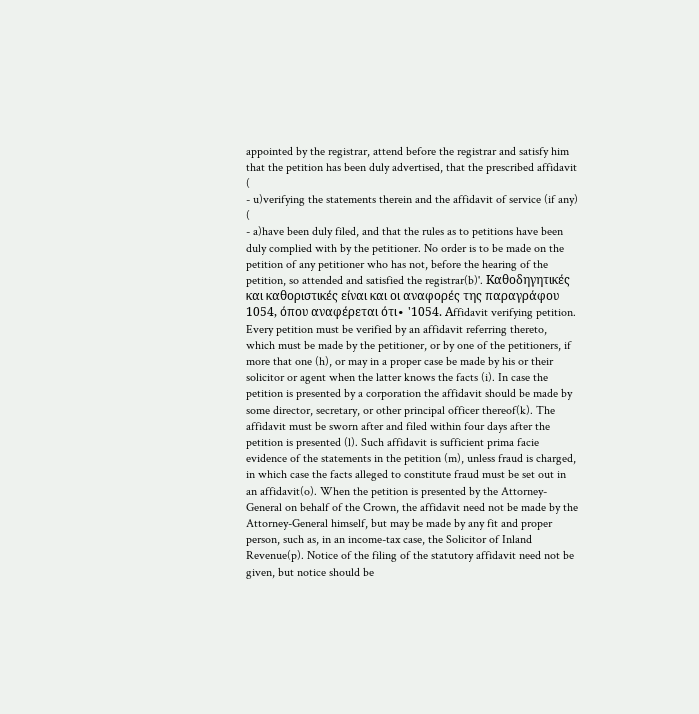appointed by the registrar, attend before the registrar and satisfy him that the petition has been duly advertised, that the prescribed affidavit (
- u)verifying the statements therein and the affidavit of service (if any) (
- a)have been duly filed, and that the rules as to petitions have been duly complied with by the petitioner. No order is to be made on the petition of any petitioner who has not, before the hearing of the petition, so attended and satisfied the registrar(b)'. Kαθοδηγητικές και καθοριστικές είναι και οι αναφορές της παραγράφου 1054, όπου αναφέρεται ότι∙ '1054. Αffidavit verifying petition. Every petition must be verified by an affidavit referring thereto, which must be made by the petitioner, or by one of the petitioners, if more that one (h), or may in a proper case be made by his or their solicitor or agent when the latter knows the facts (i). In case the petition is presented by a corporation the affidavit should be made by some director, secretary, or other principal officer thereof(k). The affidavit must be sworn after and filed within four days after the petition is presented (l). Such affidavit is sufficient prima facie evidence of the statements in the petition (m), unless fraud is charged, in which case the facts alleged to constitute fraud must be set out in an affidavit(o). When the petition is presented by the Attorney-General on behalf of the Crown, the affidavit need not be made by the Attorney-General himself, but may be made by any fit and proper person, such as, in an income-tax case, the Solicitor of Inland Revenue(p). Notice of the filing of the statutory affidavit need not be given, but notice should be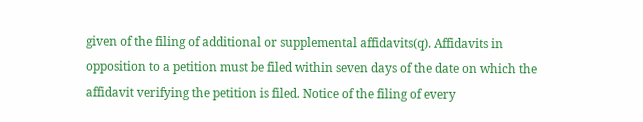given of the filing of additional or supplemental affidavits(q). Affidavits in opposition to a petition must be filed within seven days of the date on which the affidavit verifying the petition is filed. Notice of the filing of every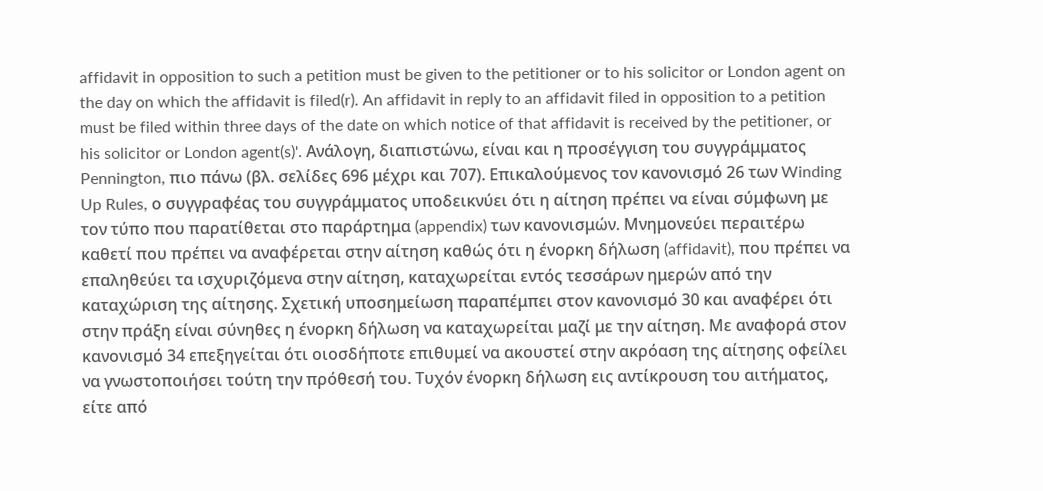affidavit in opposition to such a petition must be given to the petitioner or to his solicitor or London agent on the day on which the affidavit is filed(r). An affidavit in reply to an affidavit filed in opposition to a petition must be filed within three days of the date on which notice of that affidavit is received by the petitioner, or his solicitor or London agent(s)'. Ανάλογη, διαπιστώνω, είναι και η προσέγγιση του συγγράμματος Pennington, πιο πάνω (βλ. σελίδες 696 μέχρι και 707). Επικαλούμενος τον κανονισμό 26 των Winding Up Rules, ο συγγραφέας του συγγράμματος υποδεικνύει ότι η αίτηση πρέπει να είναι σύμφωνη με τον τύπο που παρατίθεται στο παράρτημα (appendix) των κανονισμών. Μνημονεύει περαιτέρω καθετί που πρέπει να αναφέρεται στην αίτηση καθώς ότι η ένορκη δήλωση (affidavit), που πρέπει να επαληθεύει τα ισχυριζόμενα στην αίτηση, καταχωρείται εντός τεσσάρων ημερών από την καταχώριση της αίτησης. Σχετική υποσημείωση παραπέμπει στον κανονισμό 30 και αναφέρει ότι στην πράξη είναι σύνηθες η ένορκη δήλωση να καταχωρείται μαζί με την αίτηση. Με αναφορά στον κανονισμό 34 επεξηγείται ότι οιοσδήποτε επιθυμεί να ακουστεί στην ακρόαση της αίτησης οφείλει να γνωστοποιήσει τούτη την πρόθεσή του. Τυχόν ένορκη δήλωση εις αντίκρουση του αιτήματος, είτε από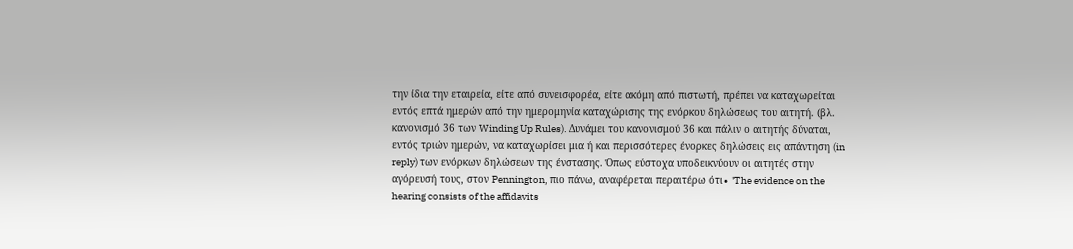την ίδια την εταιρεία, είτε από συνεισφορέα, είτε ακόμη από πιστωτή, πρέπει να καταχωρείται εντός επτά ημερών από την ημερομηνία καταχώρισης της ενόρκου δηλώσεως του αιτητή. (βλ. κανονισμό 36 των Winding Up Rules). Δυνάμει του κανονισμού 36 και πάλιν ο αιτητής δύναται, εντός τριών ημερών, να καταχωρίσει μια ή και περισσότερες ένορκες δηλώσεις εις απάντηση (in reply) των ενόρκων δηλώσεων της ένστασης. Όπως εύστοχα υποδεικνύουν οι αιτητές στην αγόρευσή τους, στον Pennington, πιο πάνω, αναφέρεται περαιτέρω ότι∙ 'The evidence on the hearing consists of the affidavits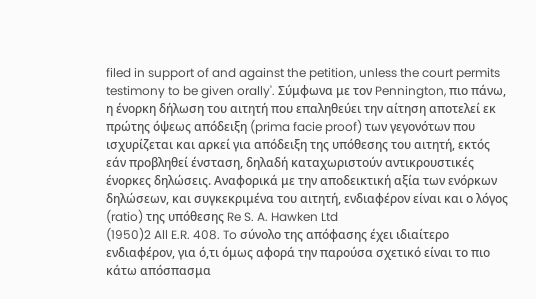filed in support of and against the petition, unless the court permits testimony to be given orally'. Σύμφωνα με τον Pennington, πιο πάνω, η ένορκη δήλωση του αιτητή που επαληθεύει την αίτηση αποτελεί εκ πρώτης όψεως απόδειξη (prima facie proof) των γεγονότων που ισχυρίζεται και αρκεί για απόδειξη της υπόθεσης του αιτητή, εκτός εάν προβληθεί ένσταση, δηλαδή καταχωριστούν αντικρουστικές ένορκες δηλώσεις. Αναφορικά με την αποδεικτική αξία των ενόρκων δηλώσεων, και συγκεκριμένα του αιτητή, ενδιαφέρον είναι και ο λόγος (ratio) της υπόθεσης Re S. A. Hawken Ltd
(1950)2 All E.R. 408. To σύνολο της απόφασης έχει ιδιαίτερο ενδιαφέρον, για ό,τι όμως αφορά την παρούσα σχετικό είναι το πιο κάτω απόσπασμα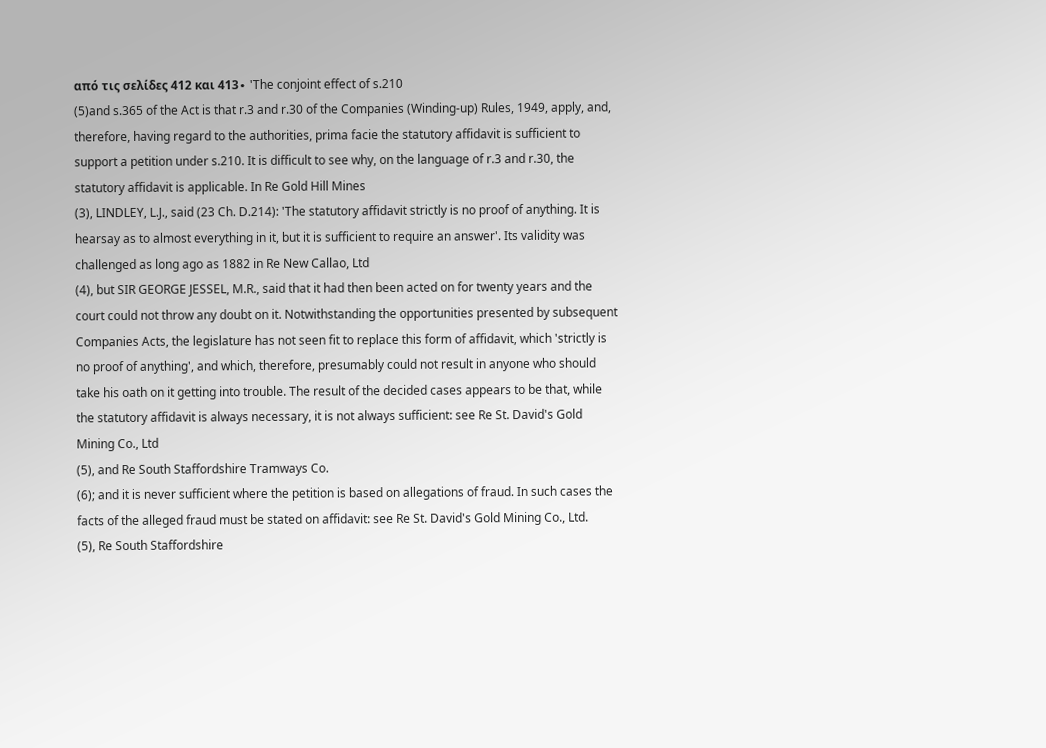από τις σελίδες 412 και 413∙ 'The conjoint effect of s.210
(5)and s.365 of the Act is that r.3 and r.30 of the Companies (Winding-up) Rules, 1949, apply, and, therefore, having regard to the authorities, prima facie the statutory affidavit is sufficient to support a petition under s.210. It is difficult to see why, on the language of r.3 and r.30, the statutory affidavit is applicable. In Re Gold Hill Mines
(3), LINDLEY, L.J., said (23 Ch. D.214): 'The statutory affidavit strictly is no proof of anything. It is hearsay as to almost everything in it, but it is sufficient to require an answer'. Its validity was challenged as long ago as 1882 in Re New Callao, Ltd
(4), but SIR GEORGE JESSEL, M.R., said that it had then been acted on for twenty years and the court could not throw any doubt on it. Notwithstanding the opportunities presented by subsequent Companies Acts, the legislature has not seen fit to replace this form of affidavit, which 'strictly is no proof of anything', and which, therefore, presumably could not result in anyone who should take his oath on it getting into trouble. The result of the decided cases appears to be that, while the statutory affidavit is always necessary, it is not always sufficient: see Re St. David's Gold Mining Co., Ltd
(5), and Re South Staffordshire Tramways Co.
(6); and it is never sufficient where the petition is based on allegations of fraud. In such cases the facts of the alleged fraud must be stated on affidavit: see Re St. David's Gold Mining Co., Ltd.
(5), Re South Staffordshire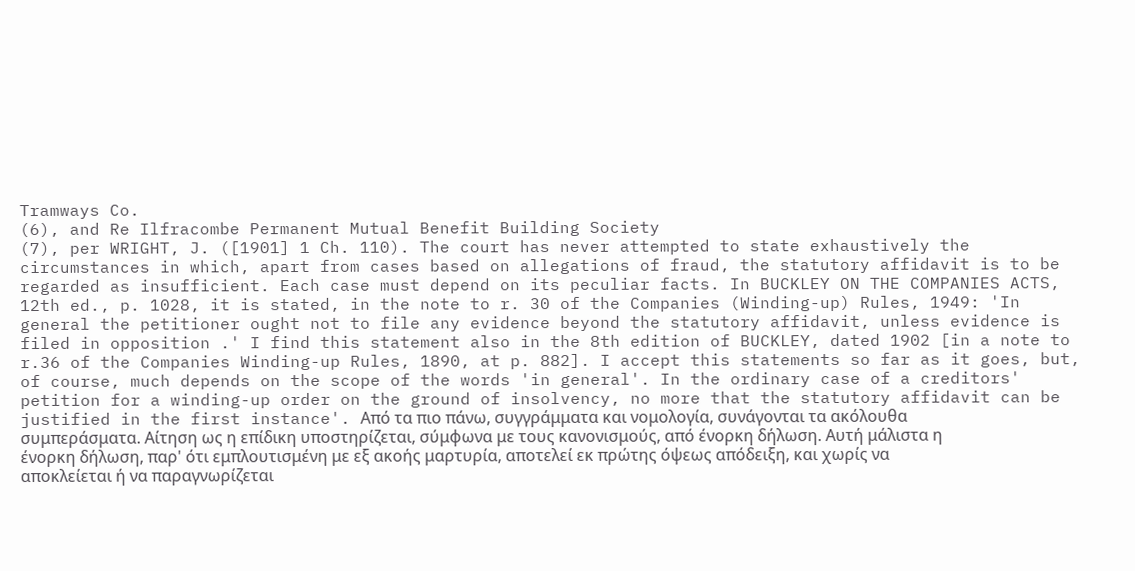Tramways Co.
(6), and Re Ilfracombe Permanent Mutual Benefit Building Society
(7), per WRIGHT, J. ([1901] 1 Ch. 110). The court has never attempted to state exhaustively the circumstances in which, apart from cases based on allegations of fraud, the statutory affidavit is to be regarded as insufficient. Each case must depend on its peculiar facts. In BUCKLEY ON THE COMPANIES ACTS, 12th ed., p. 1028, it is stated, in the note to r. 30 of the Companies (Winding-up) Rules, 1949: 'In general the petitioner ought not to file any evidence beyond the statutory affidavit, unless evidence is filed in opposition .' I find this statement also in the 8th edition of BUCKLEY, dated 1902 [in a note to r.36 of the Companies Winding-up Rules, 1890, at p. 882]. I accept this statements so far as it goes, but, of course, much depends on the scope of the words 'in general'. In the ordinary case of a creditors' petition for a winding-up order on the ground of insolvency, no more that the statutory affidavit can be justified in the first instance'. Από τα πιο πάνω, συγγράμματα και νομολογία, συνάγονται τα ακόλουθα συμπεράσματα. Αίτηση ως η επίδικη υποστηρίζεται, σύμφωνα με τους κανονισμούς, από ένορκη δήλωση. Αυτή μάλιστα η ένορκη δήλωση, παρ' ότι εμπλουτισμένη με εξ ακοής μαρτυρία, αποτελεί εκ πρώτης όψεως απόδειξη, και χωρίς να αποκλείεται ή να παραγνωρίζεται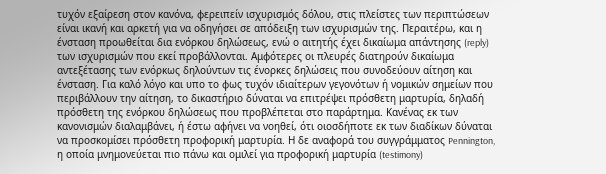τυχόν εξαίρεση στον κανόνα, φερειπείν ισχυρισμός δόλου, στις πλείστες των περιπτώσεων είναι ικανή και αρκετή για να οδηγήσει σε απόδειξη των ισχυρισμών της. Περαιτέρω, και η ένσταση προωθείται δια ενόρκου δηλώσεως, ενώ ο αιτητής έχει δικαίωμα απάντησης (reply) των ισχυρισμών που εκεί προβάλλονται. Αμφότερες οι πλευρές διατηρούν δικαίωμα αντεξέτασης των ενόρκως δηλούντων τις ένορκες δηλώσεις που συνοδεύουν αίτηση και ένσταση. Για καλό λόγο και υπο το φως τυχόν ιδιαίτερων γεγονότων ή νομικών σημείων που περιβάλλουν την αίτηση, το δικαστήριο δύναται να επιτρέψει πρόσθετη μαρτυρία, δηλαδή πρόσθετη της ενόρκου δηλώσεως που προβλέπεται στο παράρτημα. Κανένας εκ των κανονισμών διαλαμβάνει, ή έστω αφήνει να νοηθεί, ότι οιοσδήποτε εκ των διαδίκων δύναται να προσκομίσει πρόσθετη προφορική μαρτυρία. Η δε αναφορά του συγγράμματος Pennington, η οποία μνημονεύεται πιο πάνω και ομιλεί για προφορική μαρτυρία (testimony)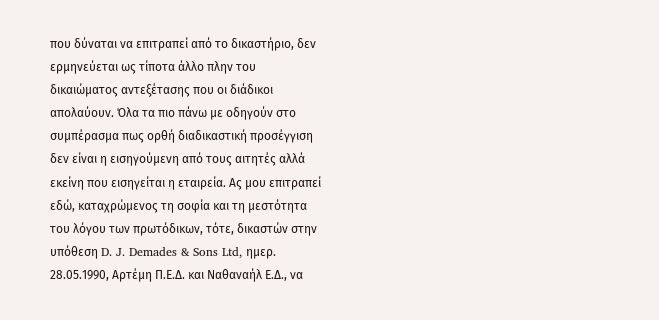που δύναται να επιτραπεί από το δικαστήριο, δεν ερμηνεύεται ως τίποτα άλλο πλην του δικαιώματος αντεξέτασης που οι διάδικοι απολαύουν. Όλα τα πιο πάνω με οδηγούν στο συμπέρασμα πως ορθή διαδικαστική προσέγγιση δεν είναι η εισηγούμενη από τους αιτητές αλλά εκείνη που εισηγείται η εταιρεία. Ας μου επιτραπεί εδώ, καταχρώμενος τη σοφία και τη μεστότητα του λόγου των πρωτόδικων, τότε, δικαστών στην υπόθεση D. J. Demades & Sons Ltd, ημερ. 28.05.1990, Αρτέμη Π.Ε.Δ. και Ναθαναήλ Ε.Δ., να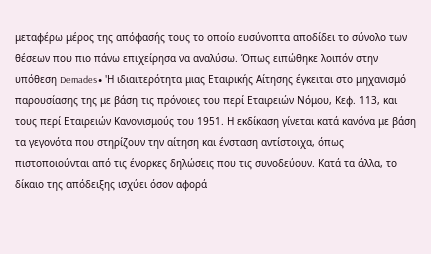μεταφέρω μέρος της απόφασής τους το οποίο ευσύνοπτα αποδίδει το σύνολο των θέσεων που πιο πάνω επιχείρησα να αναλύσω. Όπως ειπώθηκε λοιπόν στην υπόθεση Demades∙ 'Η ιδιαιτερότητα μιας Εταιρικής Αίτησης έγκειται στο μηχανισμό παρουσίασης της με βάση τις πρόνοιες του περί Εταιρειών Νόμου, Κεφ. 113, και τους περί Εταιρειών Κανονισμούς του 1951. Η εκδίκαση γίνεται κατά κανόνα με βάση τα γεγονότα που στηρίζουν την αίτηση και ένσταση αντίστοιχα, όπως πιστοποιούνται από τις ένορκες δηλώσεις που τις συνοδεύουν. Κατά τα άλλα, το δίκαιο της απόδειξης ισχύει όσον αφορά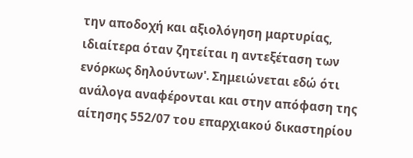την αποδοχή και αξιολόγηση μαρτυρίας, ιδιαίτερα όταν ζητείται η αντεξέταση των ενόρκως δηλούντων'. Σημειώνεται εδώ ότι ανάλογα αναφέρονται και στην απόφαση της αίτησης 552/07 του επαρχιακού δικαστηρίου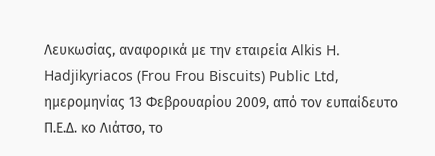Λευκωσίας, αναφορικά με την εταιρεία Alkis H. Hadjikyriacos (Frou Frou Biscuits) Public Ltd, ημερομηνίας 13 Φεβρουαρίου 2009, από τον ευπαίδευτο Π.Ε.Δ. κο Λιάτσο, το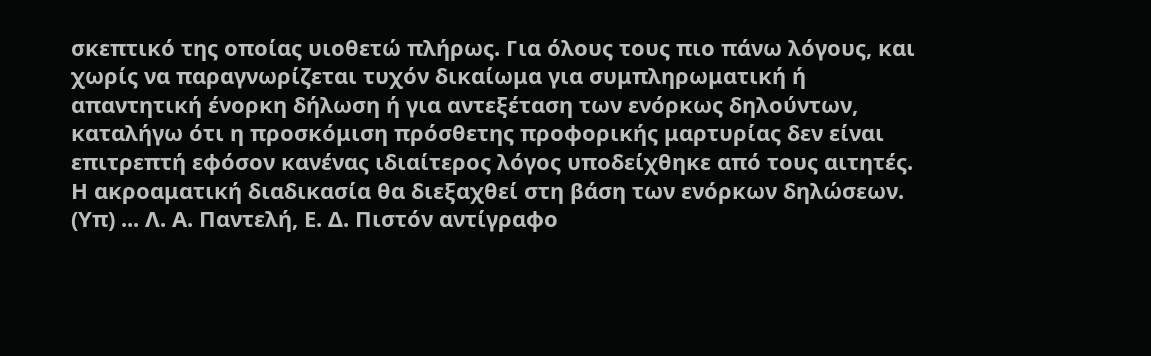σκεπτικό της οποίας υιοθετώ πλήρως. Για όλους τους πιο πάνω λόγους, και χωρίς να παραγνωρίζεται τυχόν δικαίωμα για συμπληρωματική ή απαντητική ένορκη δήλωση ή για αντεξέταση των ενόρκως δηλούντων, καταλήγω ότι η προσκόμιση πρόσθετης προφορικής μαρτυρίας δεν είναι επιτρεπτή εφόσον κανένας ιδιαίτερος λόγος υποδείχθηκε από τους αιτητές. Η ακροαματική διαδικασία θα διεξαχθεί στη βάση των ενόρκων δηλώσεων. (Υπ) ... Λ. Α. Παντελή, Ε. Δ. Πιστόν αντίγραφο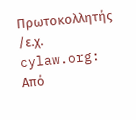Πρωτοκολλητής /ε.χ. cylaw.org: Από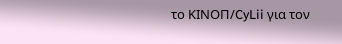το ΚΙΝOΠ/CyLii για τον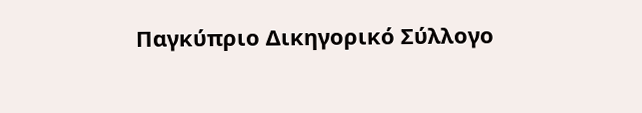Παγκύπριο Δικηγορικό Σύλλογο